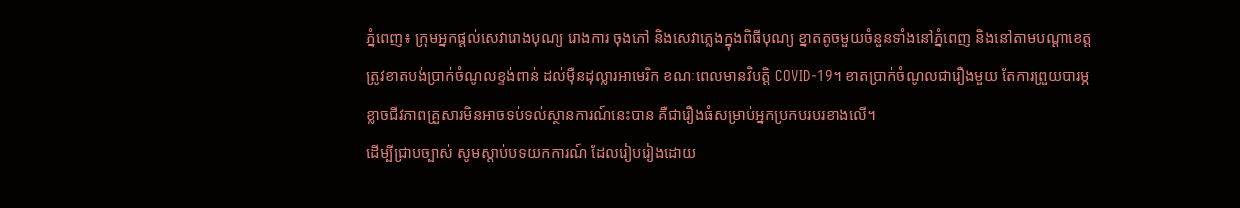ភ្នំពេញ៖ ក្រុមអ្នកផ្ដល់សេវារោងបុណ្យ រោងការ ចុងភៅ និងសេវាភ្លេងក្នុងពិធីបុណ្យ ខ្នាតតូចមួយចំនួនទាំងនៅភ្នំពេញ និងនៅតាមបណ្ដាខេត្ត ត្រូវខាតបង់ប្រាក់ចំណូលខ្ទង់ពាន់ ដល់ម៉ឺនដុល្លារអាមេរិក ខណៈពេលមានវិបត្តិ COVID-19។ ខាតប្រាក់ចំណូលជារឿងមួយ តែការព្រួយបារម្ភខ្លាចជីវភាពគ្រួសារមិនអាចទប់ទល់ស្ថានការណ៍នេះបាន គឺជារឿងធំសម្រាប់អ្នកប្រកបរបរខាងលើ។
ដើម្បីជ្រាបច្បាស់ សូមស្ដាប់បទយកការណ៍ ដែលរៀបរៀងដោយ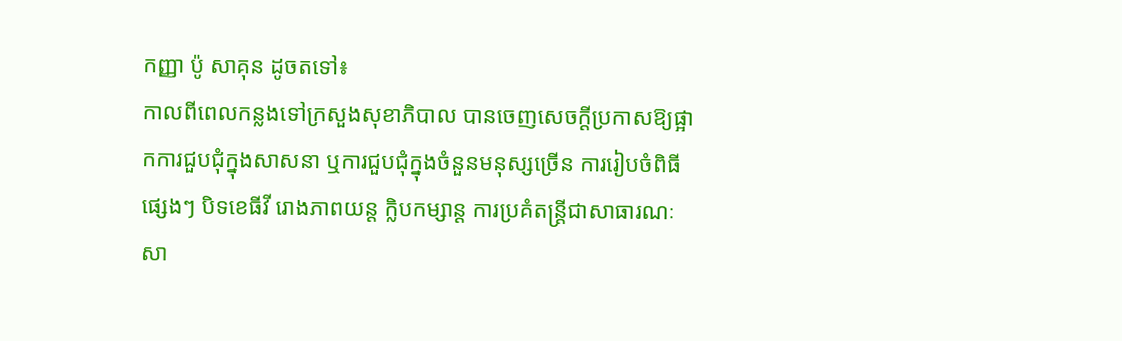កញ្ញា ប៉ូ សាគុន ដូចតទៅ៖
កាលពីពេលកន្លងទៅក្រសួងសុខាភិបាល បានចេញសេចក្ដីប្រកាសឱ្យផ្អាកការជួបជុំក្នុងសាសនា ឬការជួបជុំក្នុងចំនួនមនុស្សច្រើន ការរៀបចំពិធីផ្សេងៗ បិទខេធីវី រោងភាពយន្ត ក្លិបកម្សាន្ត ការប្រគំតន្ត្រីជាសាធារណៈ សា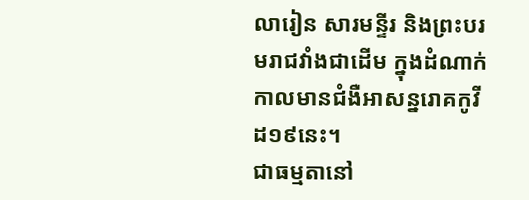លារៀន សារមន្ទីរ និងព្រះបរមរាជវាំងជាដើម ក្នុងដំណាក់កាលមានជំងឺអាសន្នរោគកូវីដ១៩នេះ។
ជាធម្មតានៅ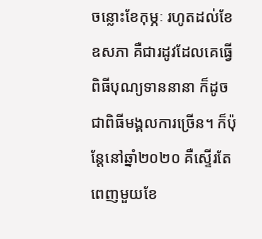ចន្លោះខែកុម្ភៈ រហូតដល់ខែឧសភា គឺជារដូវដែលគេធ្វើពិធីបុណ្យទាននានា ក៏ដូចជាពិធីមង្គលការច្រើន។ ក៏ប៉ុន្តែនៅឆ្នាំ២០២០ គឺស្ទើរតែពេញមួយខែ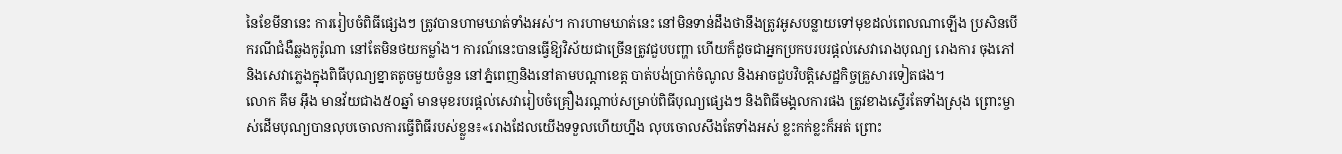នៃខែមីនានេះ ការរៀបចំពិធីផ្សេងៗ ត្រូវបានហាមឃាត់ទាំងអស់។ ការហាមឃាត់នេះ នៅមិនទាន់ដឹងថានឹងត្រូវអូសបន្លាយទៅមុខដល់ពេលណាឡើង ប្រសិនបើករណីជំងឺឆ្លងកូរ៉ូណា នៅតែមិនថយកម្លាំង។ ការណ៍នេះបានធ្វើឱ្យវិស័យជាច្រើនត្រូវជួបបញ្ហា ហើយក៏ដូចជាអ្នកប្រកបរបរផ្ដល់សេវារោងបុណ្យ រោងការ ចុងភៅ និងសេវាភ្លេងក្នុងពិធីបុណ្យខ្នាតតូចមួយចំនួន នៅភ្នំពេញនិងនៅតាមបណ្ដាខេត្ត បាត់បង់ប្រាក់ចំណូល និងអាចជួបវិបត្តិសេដ្ឋកិច្ចគ្រួសារទៀតផង។
លោក គឹម អ៊ឹង មានវ័យជាង៥០ឆ្នាំ មានមុខរបរផ្ដល់សេវារៀបចំគ្រឿងរណ្ដាប់សម្រាប់ពិធីបុណ្យផ្សេងៗ និងពិធីមង្គលការផង ត្រូវខាងស្ទើរតែទាំងស្រុង ព្រោះម្ចាស់ដើមបុណ្យបានលុបចោលការធ្វើពិធីរបស់ខ្លួន៖«រោងដែលយើងទទួលហើយហ្នឹង លុបចោលសឹងតែទាំងអស់ ខ្លះកក់ខ្លះក៏អត់ ព្រោះ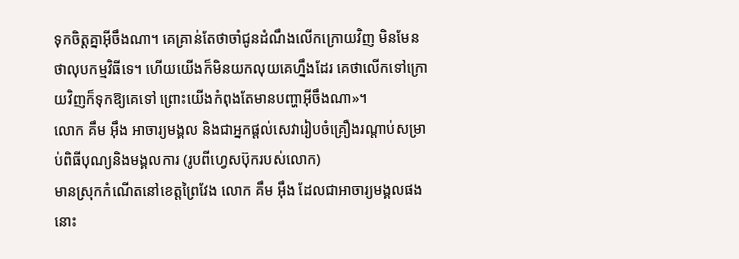ទុកចិត្តគ្នាអ៊ីចឹងណា។ គេគ្រាន់តែថាចាំជូនដំណឹងលើកក្រោយវិញ មិនមែនថាលុបកម្មវិធីទេ។ ហើយយើងក៏មិនយកលុយគេហ្នឹងដែរ គេថាលើកទៅក្រោយវិញក៏ទុកឱ្យគេទៅ ព្រោះយើងកំពុងតែមានបញ្ហាអ៊ីចឹងណា»។
លោក គឹម អ៊ឹង អាចារ្យមង្គល និងជាអ្នកផ្ដល់សេវារៀបចំគ្រឿងរណ្ដាប់សម្រាប់ពិធីបុណ្យនិងមង្គលការ (រូបពីហ្វេសប៊ុករបស់លោក)
មានស្រុកកំណើតនៅខេត្តព្រៃវែង លោក គឹម អ៊ឹង ដែលជាអាចារ្យមង្គលផងនោះ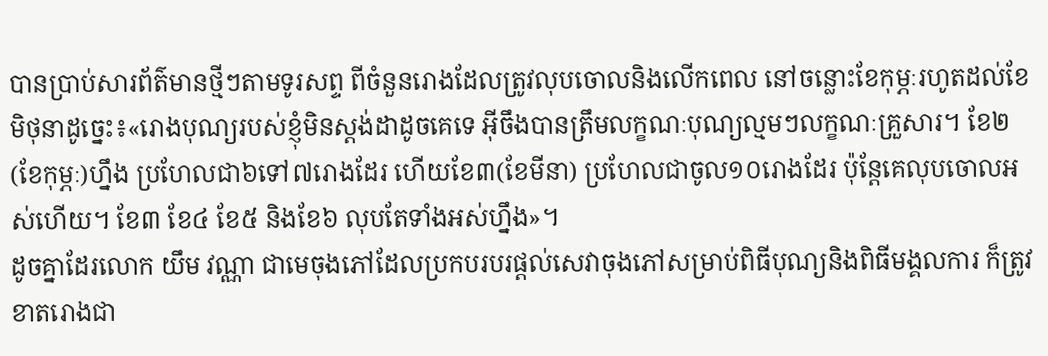បានប្រាប់សារព័ត៌មានថ្មីៗតាមទូរសព្ទ ពីចំនួនរោងដែលត្រូវលុបចោលនិងលើកពេល នៅចន្លោះខែកុម្ភៈរហូតដល់ខែមិថុនាដូច្នេះ៖«រោងបុណ្យរបស់ខ្ញុំមិនស្ដង់ដាដូចគេទេ អ៊ីចឹងបានត្រឹមលក្ខណៈបុណ្យល្មមៗលក្ខណៈគ្រួសារ។ ខែ២(ខែកុម្ភៈ)ហ្នឹង ប្រហែលជា៦ទៅ៧រោងដែរ ហើយខែ៣(ខែមីនា) ប្រហែលជាចូល១០រោងដែរ ប៉ុន្តែគេលុបចោលអស់ហើយ។ ខែ៣ ខែ៤ ខែ៥ និងខែ៦ លុបតែទាំងអស់ហ្នឹង»។
ដូចគ្នាដែរលោក យឹម វណ្ណា ជាមេចុងភៅដែលប្រកបរបរផ្ដល់សេវាចុងភៅសម្រាប់ពិធីបុណ្យនិងពិធីមង្គលការ ក៏ត្រូវខាតរោងជា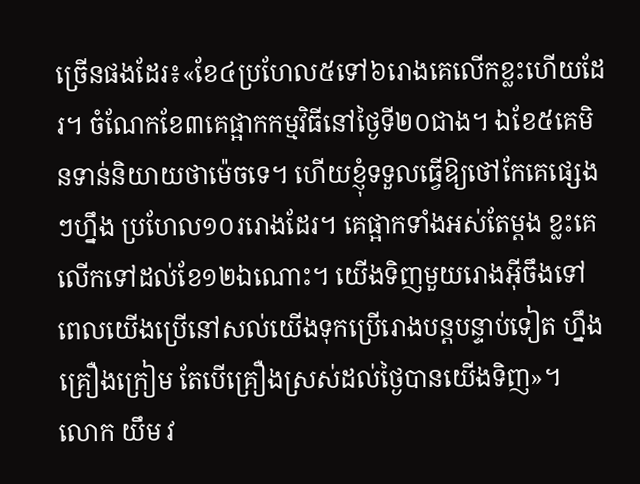ច្រើនផងដែរ៖«ខែ៤ប្រហែល៥ទៅ៦រោងគេលើកខ្លះហើយដែរ។ ចំណែកខែ៣គេផ្អាកកម្មវិធីនៅថ្ងៃទី២០ជាង។ ឯខែ៥គេមិនទាន់និយាយថាម៉េចទេ។ ហើយខ្ញុំទទួលធ្វើឱ្យថៅកែគេផ្សេងៗហ្នឹង ប្រហែល១០ររោងដែរ។ គេផ្អាកទាំងអស់តែម្ដង ខ្លះគេលើកទៅដល់ខែ១២ឯណោះ។ យើងទិញមួយរោងអ៊ីចឹងទៅ ពេលយើងប្រើនៅសល់យើងទុកប្រើរោងបន្តបន្ទាប់ទៀត ហ្នឹងគ្រឿងក្រៀម តែបើគ្រឿងស្រស់ដល់ថ្ងៃបានយើងទិញ»។
លោក យឹម វ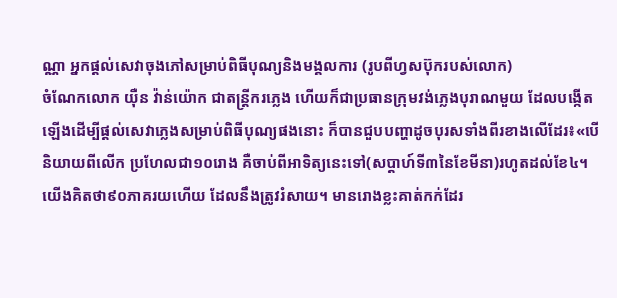ណ្ណា អ្នកផ្ដល់សេវាចុងភៅសម្រាប់ពិធីបុណ្យនិងមង្គលការ (រូបពីហ្វសប៊ុករបស់លោក)
ចំណែកលោក យ៉ឺន វ៉ាន់យ៉ោក ជាតន្ត្រីករភ្លេង ហើយក៏ជាប្រធានក្រុមវង់ភ្លេងបុរាណមួយ ដែលបង្កើតឡើងដើម្បីផ្ដល់សេវាភ្លេងសម្រាប់ពិធីបុណ្យផងនោះ ក៏បានជួបបញ្ហាដូចបុរសទាំងពីរខាងលើដែរ៖«បើនិយាយពីលើក ប្រហែលជា១០រោង គឺចាប់ពីអាទិត្យនេះទៅ(សប្ដាហ៍ទី៣នៃខែមីនា)រហូតដល់ខែ៤។ យើងគិតថា៩០ភាគរយហើយ ដែលនឹងត្រូវរំសាយ។ មានរោងខ្លះគាត់កក់ដែរ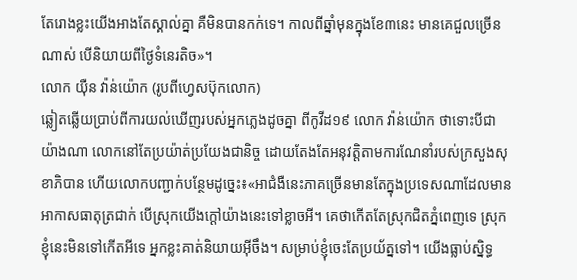តែរោងខ្លះយើងអាងតែស្គាល់គ្នា គឺមិនបានកក់ទេ។ កាលពីឆ្នាំមុនក្នុងខែ៣នេះ មានគេជួលច្រើនណាស់ បើនិយាយពីថ្ងៃទំនេរតិច»។
លោក យ៉ឺន វ៉ាន់យ៉ោក (រូបពីហ្វេសប៊ុកលោក)
ឆ្លៀតឆ្លើយប្រាប់ពីការយល់ឃើញរបស់អ្នកភ្លេងដូចគ្នា ពីកូវីដ១៩ លោក វ៉ាន់យ៉ោក ថាទោះបីជាយ៉ាងណា លោកនៅតែប្រយ៉ាត់ប្រយែងជានិច្ច ដោយតែងតែអនុវត្តិតាមការណែនាំរបស់ក្រសួងសុខាភិបាន ហើយលោកបញ្ជាក់បន្ថែមដូច្នេះ៖«អាជំងឺនេះភាគច្រើនមានតែក្នុងប្រទេសណាដែលមានអាកាសធាតុត្រជាក់ បើស្រុកយើងក្ដៅយ៉ាងនេះទៅខ្លាចអី។ គេថាកើតតែស្រុកជិតភ្នំពេញទេ ស្រុកខ្ញុំនេះមិនទៅកើតអីទេ អ្នកខ្លះគាត់និយាយអ៊ីចឹង។ សម្រាប់ខ្ញុំចេះតែប្រយ័ត្នទៅ។ យើងធ្លាប់ស្និទ្ធ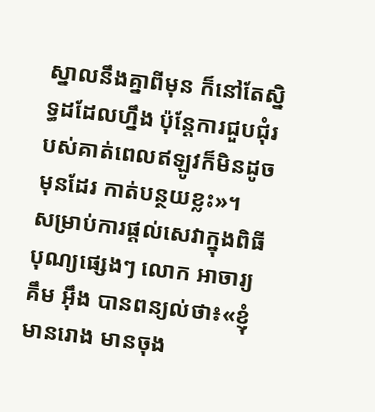ស្នាលនឹងគ្នាពីមុន ក៏នៅតែស្និទ្ធដដែលហ្នឹង ប៉ុន្តែការជួបជុំរបស់គាត់ពេលឥឡូវក៏មិនដូចមុនដែរ កាត់បន្ថយខ្លះ»។
សម្រាប់ការផ្ដល់សេវាក្នុងពិធីបុណ្យផ្សេងៗ លោក អាចារ្យ គឹម អ៊ឹង បានពន្យល់ថា៖«ខ្ញុំមានរោង មានចុង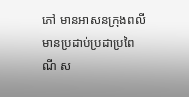ភៅ មានអាសនក្រុងពលី មានប្រដាប់ប្រដាប្រពៃណី ស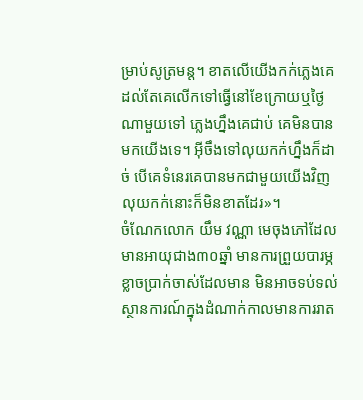ម្រាប់សូត្រមន្ត។ ខាតលើយើងកក់ភ្លេងគេ ដល់តែគេលើកទៅធ្វើនៅខែក្រោយឬថ្ងៃណាមួយទៅ ភ្លេងហ្នឹងគេជាប់ គេមិនបានមកយើងទេ។ អ៊ីចឹងទៅលុយកក់ហ្នឹងក៏ដាច់ បើគេទំនេរគេបានមកជាមួយយើងវិញ លុយកក់នោះក៏មិនខាតដែរ»។
ចំណែកលោក យឹម វណ្ណា មេចុងភៅដែលមានអាយុជាង៣០ឆ្នាំ មានការព្រួយបារម្ភខ្លាចប្រាក់ចាស់ដែលមាន មិនអាចទប់ទល់ស្ថានការណ៍ក្នុងដំណាក់កាលមានការរាត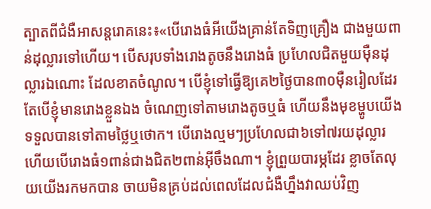ត្បាតពីជំងឺអាសន្តរោគនេះ៖«បើរោងធំអីយើងគ្រាន់តែទិញគ្រឿង ជាងមួយពាន់ដុល្លារទៅហើយ។ បើសរុបទាំងរោងតូចនឹងរោងធំ ប្រហែលជិតមួយម៉ឺនដុល្លារឯណោះ ដែលខាតចំណូល។ បើខ្ញុំទៅធ្វើឱ្យគេ២ថ្ងៃបាន៣០ម៉ឺនរៀលដែរ តែបើខ្ញុំមានរោងខ្លួនឯង ចំណេញទៅតាមរោងតូចឬធំ ហើយនឹងមុខម្ហូបយើងទទួលបានទៅតាមថ្លៃឬថោក។ បើរោងល្មមៗប្រហែលជា៦ទៅ៧រយដុល្លារ ហើយបើរោងធំ១ពាន់ជាងជិត២ពាន់អ៊ីចឹងណា។ ខ្ញុំព្រួយបារម្ភដែរ ខ្លាចតែលុយយើងរកមកបាន ចាយមិនគ្រប់ដល់ពេលដែលជំងឺហ្នឹងវាឈប់វិញ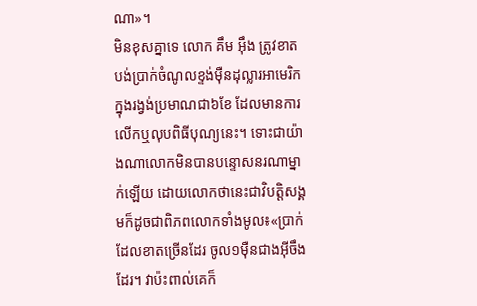ណា»។
មិនខុសគ្នាទេ លោក គឹម អ៊ឹង ត្រូវខាតបង់ប្រាក់ចំណូលខ្ទង់ម៉ឺនដុល្លារអាមេរិក ក្នុងរង្វង់ប្រមាណជា៦ខែ ដែលមានការលើកឬលុបពិធីបុណ្យនេះ។ ទោះជាយ៉ាងណាលោកមិនបានបន្ទោសនរណាម្នាក់ឡើយ ដោយលោកថានេះជាវិបត្តិសង្គមក៏ដូចជាពិភពលោកទាំងមូល៖«ប្រាក់ដែលខាតច្រើនដែរ ចូល១ម៉ឺនជាងអ៊ីចឹងដែរ។ វាប៉ះពាល់គេក៏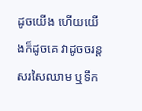ដូចយើង ហើយយើងក៏ដូចគេ វាដូចចរន្តសរសៃឈាម ឬទឹក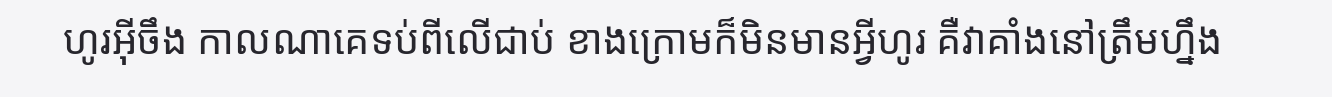ហូរអ៊ីចឹង កាលណាគេទប់ពីលើជាប់ ខាងក្រោមក៏មិនមានអ្វីហូរ គឺវាគាំងនៅត្រឹមហ្នឹង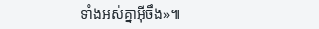ទាំងអស់គ្នាអ៊ីចឹង»៕